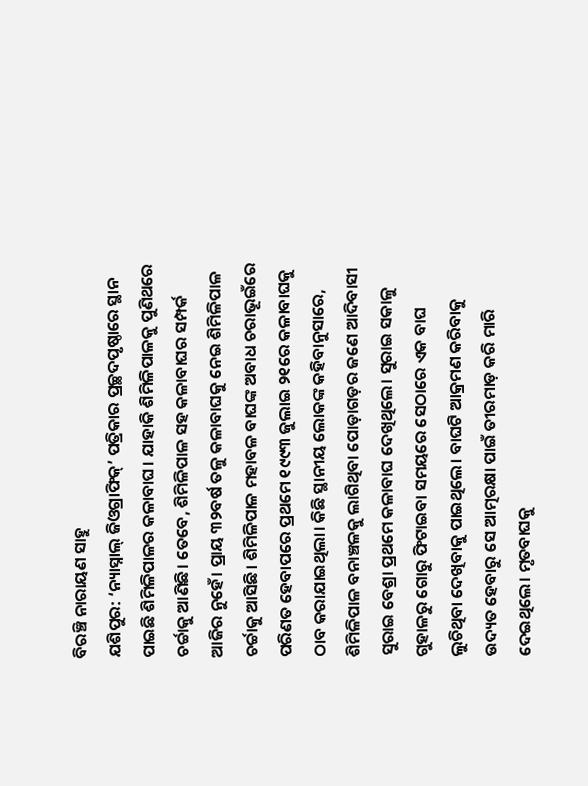ବିରଞ୍ଚି ନାରାୟଣ ସାହୁ
ଯଶିପୁର: ‘ନ୍ୟାସ୍ନାଲ୍ ଜିଓଗ୍ରାଫିକ୍’ ପତ୍ରିକାର ପ୍ରଚ୍ଛଦପୃଷ୍ଠାରେ ସ୍ଥାନ ପାଇଛି ଶିମିଳିପାଳର କଳାବାଘ। ଯାହାକି ଶିମିଳିପାଳକୁ ପୁଣିଥରେ ଚର୍ଚ୍ଚାକୁ ଆଣିଛି। ତେବେ, ଶିମିଳିପାଳ ସହ କଳାବାଘର ସମ୍ପର୍କ ଆଜିର ନୁହେଁ। ପ୍ରାୟ ୩୨ବର୍ଷ ତଳୁ କଳାବାଘକୁ ନେଇ ଶିମିଳିପାଳ ଚର୍ଚ୍ଚାକୁ ଆସିଛି। ଶିମିଳିପାଳ ମହାବଳ ବାଘଙ୍କ ଅବାଧ ଚରାଭୂଇଁରେ ପରିଣତ ହେବାପରେ ପ୍ରଥମେ ୧୯୯୩ ଜୁଲାଇ ୨୧ରେ କଳାବାଘକୁ ଠାବ କରାଯାଇଥିଲା। କିଛି ସ୍ଥାନୀୟ ଲୋକଙ୍କ କହିବାନୁସାରେ, ଶିମିଳିପାଳ ବନାଞ୍ଚଳକୁ ଲାଗିଥିବା ପୋଡ଼ାଗଡ଼ର ଜଣେ ଆଦିବାସୀ ସୁରାଇ ବେଶ୍ରା ପ୍ରଥମେ କଳାବାଘ ଦେଖିଥିଲେ। ସୁରାଇ ସକାଳୁ ଗୁହାଳରୁ ଗୋରୁ ଫିଟାଇବା ସମୟରେ ସେଠାରେ ଏକ ବାଘ ଲୁଚିଥିବା ଦେଖିବାକୁ ପାଇଥିଲେ। ବାଘଟି ଆକ୍ରମଣ କରିବାକୁ ଉଦ୍ୟତ ହେବାରୁ ସେ ଆତ୍ମରକ୍ଷା ପାଇଁ ତୀରମାଡ଼ କରି ମାରି ଦେଇଥିଲେ। ମୃତବାଘକୁ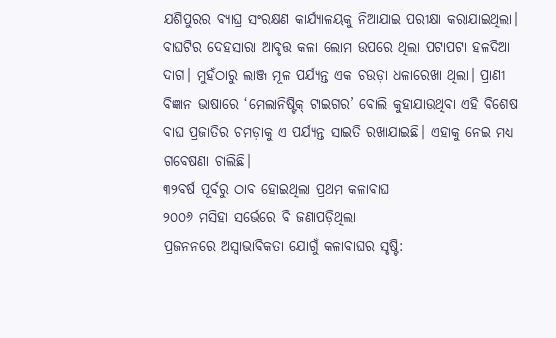ଯଶିପୁରର ବ୍ୟାଘ୍ର ସଂରକ୍ଷଣ କାର୍ଯ୍ୟାଳୟକୁ ନିଆଯାଇ ପରୀକ୍ଷା କରାଯାଇଥିଲା। ବାଘଟିର ଦେହସାରା ଆବୃତ୍ତ କଳା ଲୋମ ଉପରେ ଥିଲା ପଟାପଟା ହଳଦିଆ ଦାଗ। ମୁହଁଠାରୁ ଲାଞ୍ଜ ମୂଳ ପର୍ଯ୍ୟନ୍ତ ଏକ ଚଉଡ଼ା ଧଳାରେଖା ଥିଲା। ପ୍ରାଣୀ ବିଜ୍ଞାନ ଭାଷାରେ ‘ମେଲାନିଷ୍ଟିକ୍ ଟାଇଗର’ ବୋଲି କୁହାଯାଉଥିବା ଏହି ବିଶେଷ ବାଘ ପ୍ରଜାତିର ଚମଡ଼ାକୁ ଏ ପର୍ଯ୍ୟନ୍ତ ସାଇତି ରଖାଯାଇଛି। ଏହାକୁ ନେଇ ମଧ୍ୟ ଗବେଷଣା ଚାଲିଛି।
୩୨ବର୍ଷ ପୂର୍ବରୁ ଠାବ ହୋଇଥିଲା ପ୍ରଥମ କଳାବାଘ
୨୦୦୬ ମସିହା ସର୍ଭେରେ ବି ଜଣାପଡ଼ିଥିଲା
ପ୍ରଜନନରେ ଅସ୍ୱାଭାବିକତା ଯୋଗୁଁ କଳାବାଘର ସୃଷ୍ଟି: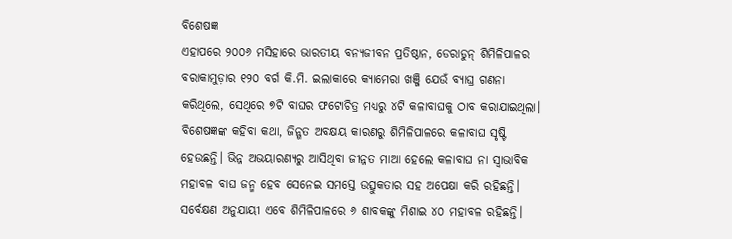ବିଶେଷଜ୍ଞ
ଏହାପରେ ୨୦୦୬ ମସିହାରେ ଭାରତୀୟ ବନ୍ୟଜୀବନ ପ୍ରତିଷ୍ଠାନ, ଡେରାଡୁନ୍ ଶିମିଳିପାଳର ବରାକାମୁଡ଼ାର ୧୨୦ ବର୍ଗ କି.ମି. ଇଲାକାରେ କ୍ୟାମେରା ଖଞ୍ଜି ଯେଉଁ ବ୍ୟାଘ୍ର ଗଣନା କରିଥିଲେ, ସେଥିରେ ୭ଟି ବାଘର ଫଟୋଚିତ୍ର ମଧ୍ୟରୁ ୪ଟି କଳାବାଘକୁ ଠାବ କରାଯାଇଥିଲା। ବିଶେଷଜ୍ଞଙ୍କ କହିବା କଥା, ଜିନ୍ଗତ ଅବକ୍ଷୟ କାରଣରୁ ଶିମିଳିପାଳରେ କଳାବାଘ ସୃଷ୍ଟି ହେଉଛନ୍ତି। ଭିନ୍ନ ଅଭୟାରଣ୍ୟରୁ ଆସିଥିବା ଜୀନ୍ନତ ମାଆ ହେଲେ କଳାବାଘ ନା ସ୍ୱାଭାବିକ ମହାବଳ ବାଘ ଜନ୍ମ ହେବ ସେନେଇ ସମସ୍ତେ ଉତ୍ସୁକତାର ସହ ଅପେକ୍ଷା କରି ରହିଛନ୍ତି। ସର୍ବେକ୍ଷଣ ଅନୁଯାୟୀ ଏବେ ଶିମିଳିପାଳରେ ୬ ଶାବକଙ୍କୁ ମିଶାଇ ୪୦ ମହାବଳ ରହିଛନ୍ତି।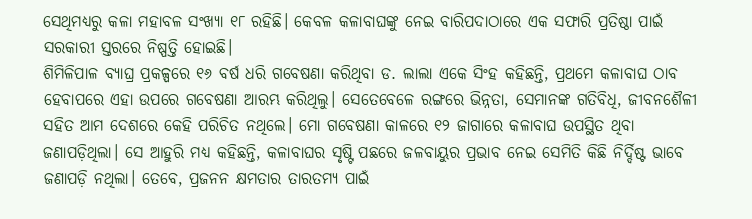ସେଥିମଧ୍ୟରୁ କଳା ମହାବଳ ସଂଖ୍ୟା ୧୮ ରହିଛି। କେବଳ କଳାବାଘଙ୍କୁ ନେଇ ବାରିପଦାଠାରେ ଏକ ସଫାରି ପ୍ରତିଷ୍ଠା ପାଇଁ ସରକାରୀ ସ୍ତରରେ ନିଷ୍ପତ୍ତି ହୋଇଛି।
ଶିମିଳିପାଳ ବ୍ୟାଘ୍ର ପ୍ରକଳ୍ପରେ ୧୬ ବର୍ଷ ଧରି ଗବେଷଣା କରିଥିବା ଡ. ଲାଲା ଏକେ ସିଂହ କହିଛନ୍ତି, ପ୍ରଥମେ କଳାବାଘ ଠାବ ହେବାପରେ ଏହା ଉପରେ ଗବେଷଣା ଆରମ୍ଭ କରିଥିଲୁ। ସେତେବେଳେ ରଙ୍ଗରେ ଭିନ୍ନତା, ସେମାନଙ୍କ ଗତିବିଧି, ଜୀବନଶୈଳୀ ସହିତ ଆମ ଦେଶରେ କେହି ପରିଚିତ ନଥିଲେ। ମୋ ଗବେଷଣା କାଳରେ ୧୨ ଜାଗାରେ କଳାବାଘ ଉପସ୍ଥିତ ଥିବା ଜଣାପଡ଼ିଥିଲା। ସେ ଆହୁରି ମଧ୍ୟ କହିଛନ୍ତି, କଳାବାଘର ସୃଷ୍ଟି ପଛରେ ଜଳବାୟୁର ପ୍ରଭାବ ନେଇ ସେମିତି କିଛି ନିର୍ଦ୍ଦିଷ୍ଟ ଭାବେ ଜଣାପଡ଼ି ନଥିଲା। ତେବେ, ପ୍ରଜନନ କ୍ଷମତାର ତାରତମ୍ୟ ପାଇଁ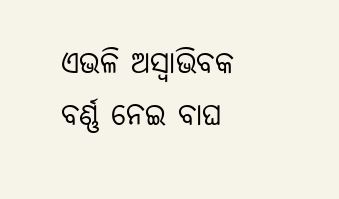ଏଭଳି ଅସ୍ବାଭିବକ ବର୍ଣ୍ଣ ନେଇ ବାଘ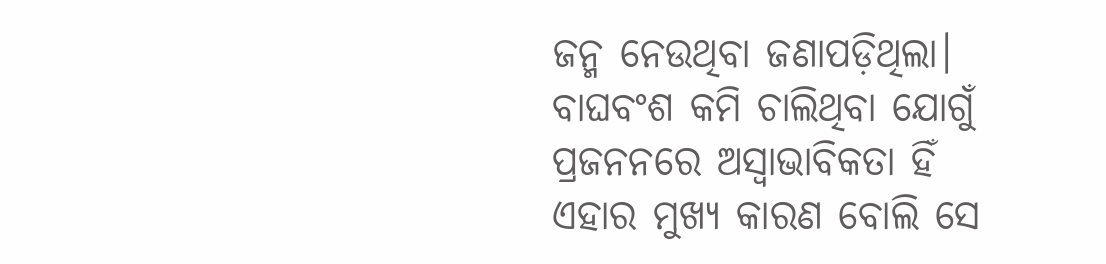ଜନ୍ମ ନେଉଥିବା ଜଣାପଡ଼ିଥିଲା। ବାଘବଂଶ କମି ଚାଲିଥିବା ଯୋଗୁଁ ପ୍ରଜନନରେ ଅସ୍ୱାଭାବିକତା ହିଁ ଏହାର ମୁଖ୍ୟ କାରଣ ବୋଲି ସେ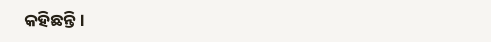କହିଛନ୍ତି।